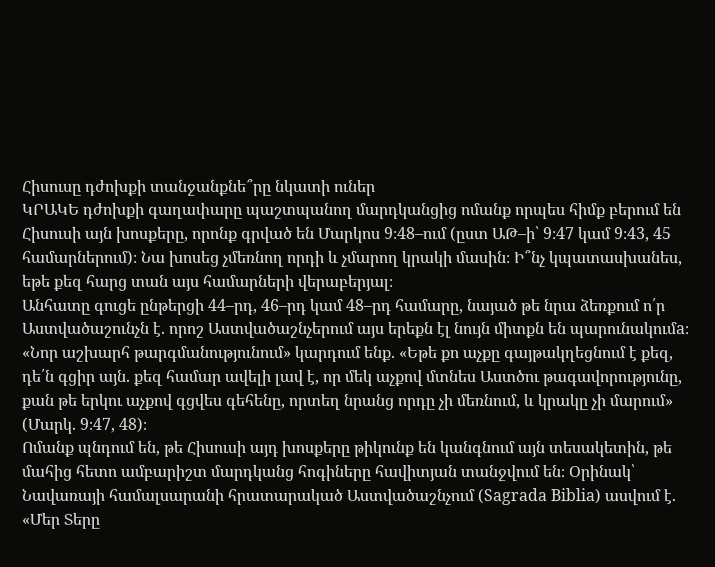Հիսուսը դժոխքի տանջանքնե՞րը նկատի ուներ
ԿՐԱԿԵ դժոխքի գաղափարը պաշտպանող մարդկանցից ոմանք որպես հիմք բերում են Հիսուսի այն խոսքերը, որոնք գրված են Մարկոս 9։48–ում (ըստ ԱԹ–ի՝ 9։47 կամ 9։43, 45 համարներում)։ Նա խոսեց չմեռնող որդի և չմարող կրակի մասին։ Ի՞նչ կպատասխանես, եթե քեզ հարց տան այս համարների վերաբերյալ։
Անհատը գուցե ընթերցի 44–րդ, 46–րդ կամ 48–րդ համարը, նայած թե նրա ձեռքում ո՛ր Աստվածաշունչն է. որոշ Աստվածաշնչերում այս երեքն էլ նույն միտքն են պարունակումa։ «Նոր աշխարհ թարգմանությունում» կարդում ենք. «Եթե քո աչքը գայթակղեցնում է քեզ, դե՛ն գցիր այն. քեզ համար ավելի լավ է, որ մեկ աչքով մտնես Աստծու թագավորությունը, քան թե երկու աչքով գցվես գեհենը, որտեղ նրանց որդը չի մեռնում, և կրակը չի մարում» (Մարկ. 9։47, 48)։
Ոմանք պնդում են, թե Հիսուսի այդ խոսքերը թիկունք են կանգնում այն տեսակետին, թե մահից հետո ամբարիշտ մարդկանց հոգիները հավիտյան տանջվում են։ Օրինակ՝ Նավառայի համալսարանի հրատարակած Աստվածաշնչում (Sagrada Biblia) ասվում է. «Մեր Տերը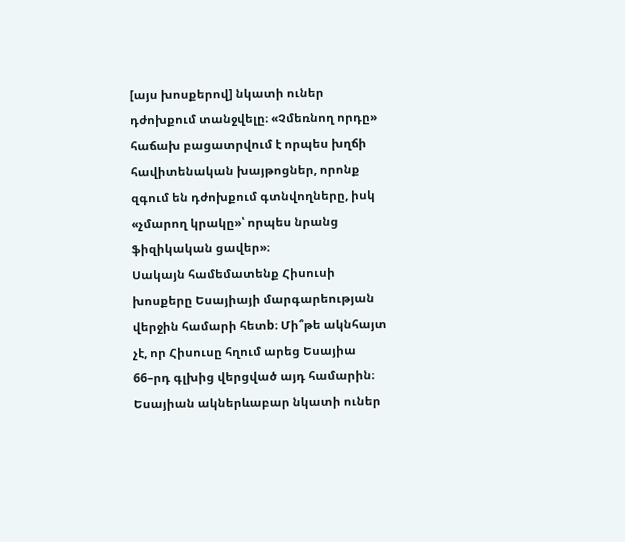[այս խոսքերով] նկատի ուներ դժոխքում տանջվելը։ «Չմեռնող որդը» հաճախ բացատրվում է որպես խղճի հավիտենական խայթոցներ, որոնք զգում են դժոխքում գտնվողները, իսկ «չմարող կրակը»՝ որպես նրանց ֆիզիկական ցավեր»։
Սակայն համեմատենք Հիսուսի խոսքերը Եսայիայի մարգարեության վերջին համարի հետb։ Մի՞թե ակնհայտ չէ, որ Հիսուսը հղում արեց Եսայիա 66–րդ գլխից վերցված այդ համարին։ Եսայիան ակներևաբար նկատի ուներ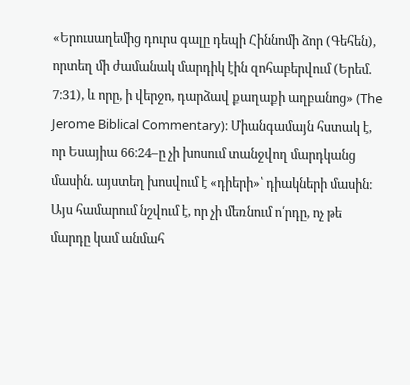«Երուսաղեմից դուրս գալը դեպի Հիննոմի ձոր (Գեհեն), որտեղ մի ժամանակ մարդիկ էին զոհաբերվում (Երեմ. 7։31), և որը, ի վերջո, դարձավ քաղաքի աղբանոց» (The Jerome Biblical Commentary)։ Միանգամայն հստակ է, որ Եսայիա 66։24–ը չի խոսում տանջվող մարդկանց մասին. այստեղ խոսվում է «դիերի»՝ դիակների մասին։ Այս համարում նշվում է, որ չի մեռնում ո՛րդը, ոչ թե մարդը կամ անմահ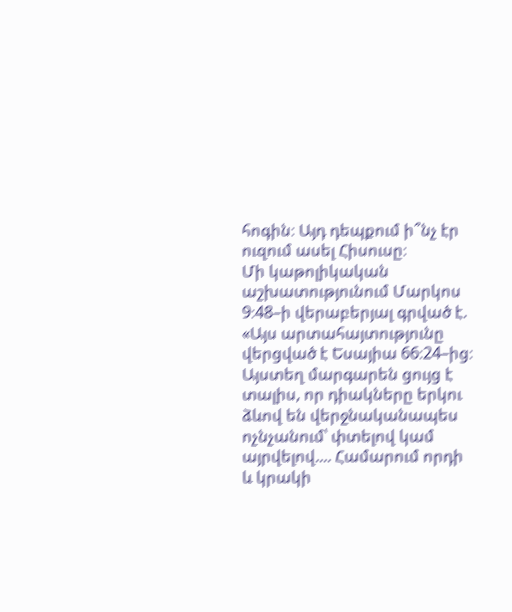հոգին։ Այդ դեպքում ի՞նչ էր ուզում ասել Հիսուսը։
Մի կաթոլիկական աշխատությունում Մարկոս 9։48–ի վերաբերյալ գրված է. «Այս արտահայտությունը վերցված է Եսայիա 66։24–ից։ Այստեղ մարգարեն ցույց է տալիս, որ դիակները երկու ձևով են վերջնականապես ոչնչանում՝ փտելով կամ այրվելով.... Համարում որդի և կրակի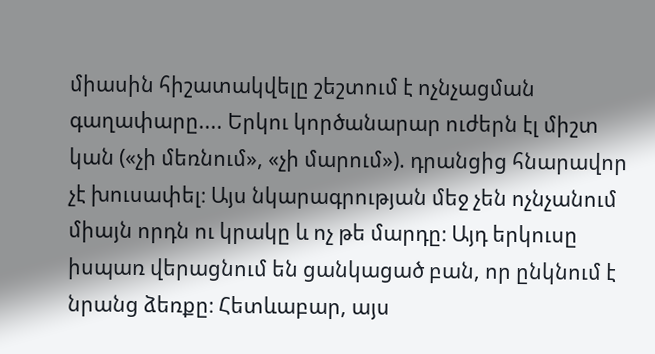միասին հիշատակվելը շեշտում է ոչնչացման գաղափարը.... Երկու կործանարար ուժերն էլ միշտ կան («չի մեռնում», «չի մարում»). դրանցից հնարավոր չէ խուսափել։ Այս նկարագրության մեջ չեն ոչնչանում միայն որդն ու կրակը և ոչ թե մարդը։ Այդ երկուսը իսպառ վերացնում են ցանկացած բան, որ ընկնում է նրանց ձեռքը։ Հետևաբար, այս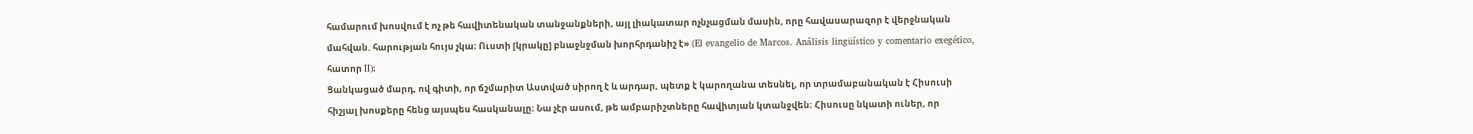համարում խոսվում է ոչ թե հավիտենական տանջանքների, այլ լիակատար ոչնչացման մասին, որը հավասարազոր է վերջնական մահվան. հարության հույս չկա։ Ուստի [կրակը] բնաջնջման խորհրդանիշ է» (El evangelio de Marcos. Análisis lingüístico y comentario exegético, հատոր II)։
Ցանկացած մարդ, ով գիտի, որ ճշմարիտ Աստված սիրող է և արդար, պետք է կարողանա տեսնել, որ տրամաբանական է Հիսուսի հիշյալ խոսքերը հենց այսպես հասկանալը։ Նա չէր ասում, թե ամբարիշտները հավիտյան կտանջվեն։ Հիսուսը նկատի ուներ, որ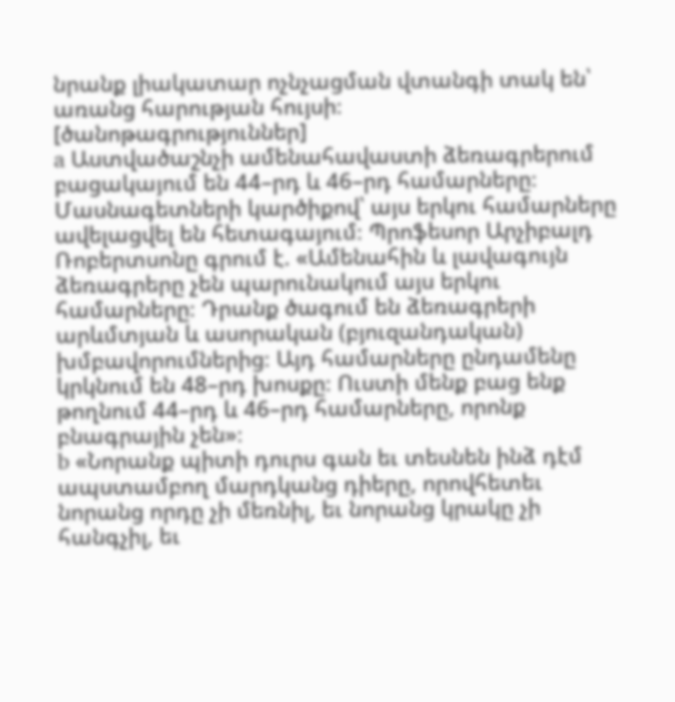նրանք լիակատար ոչնչացման վտանգի տակ են՝ առանց հարության հույսի։
[ծանոթագրություններ]
a Աստվածաշնչի ամենահավաստի ձեռագրերում բացակայում են 44–րդ և 46–րդ համարները։ Մասնագետների կարծիքով՝ այս երկու համարները ավելացվել են հետագայում։ Պրոֆեսոր Արչիբալդ Ռոբերտսոնը գրում է. «Ամենահին և լավագույն ձեռագրերը չեն պարունակում այս երկու համարները։ Դրանք ծագում են ձեռագրերի արևմտյան և ասորական (բյուզանդական) խմբավորումներից։ Այդ համարները ընդամենը կրկնում են 48–րդ խոսքը։ Ուստի մենք բաց ենք թողնում 44–րդ և 46–րդ համարները, որոնք բնագրային չեն»։
b «Նորանք պիտի դուրս գան եւ տեսնեն ինձ դէմ ապստամբող մարդկանց դիերը, որովհետեւ նորանց որդը չի մեռնիլ, եւ նորանց կրակը չի հանգչիլ, եւ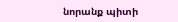նորանք պիտի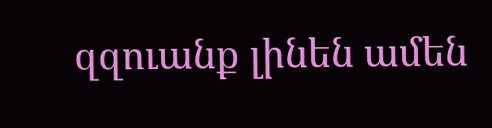զզուանք լինեն ամեն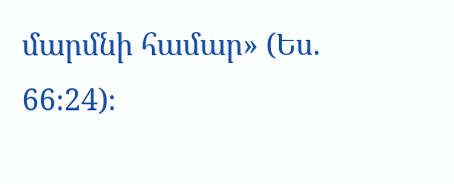մարմնի համար» (Ես. 66։24)։